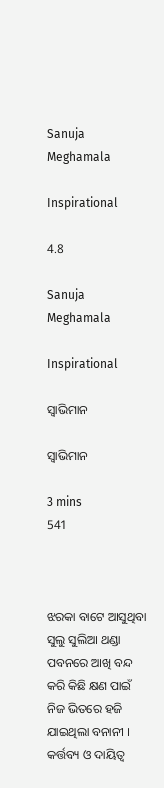Sanuja Meghamala

Inspirational

4.8

Sanuja Meghamala

Inspirational

ସ୍ଵାଭିମାନ

ସ୍ଵାଭିମାନ

3 mins
541



ଝରକା ବାଟେ ଆସୁଥିବା ସୁଲୁ ସୁଲିଆ ଥଣ୍ଡା ପବନରେ ଆଖି ବନ୍ଦ କରି କିଛି କ୍ଷଣ ପାଇଁ ନିଜ ଭିତରେ ହଜି ଯାଇଥିଲା ବନାନୀ । କର୍ତ୍ତବ୍ୟ ଓ ଦାୟିତ୍ବ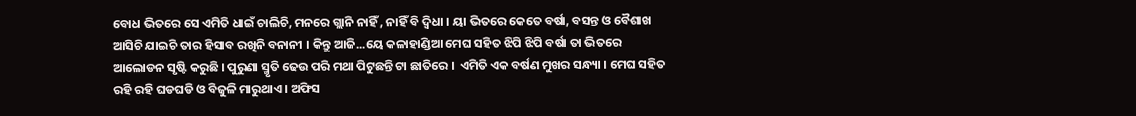ବୋଧ ଭିତରେ ସେ ଏମିତି ଧାଇଁ ଚାଲିଚି, ମନରେ ଗ୍ଲାନି ନାହିଁ , ନାହିଁ ବି ଦ୍ୱିଧା । ୟା ଭିତରେ କେତେ ବର୍ଷା, ବସନ୍ତ ଓ ବୈଶାଖ ଆସିଚି ଯାଇଚି ତାର ହିସାବ ରଖିନି ବନାନୀ । କିନ୍ତୁ ଆଜି...ୟେ କଳାହାଣ୍ଡିଆ ମେଘ ସହିତ ଝିପି ଝିପି ବର୍ଷା ତା ଭିତରେ ଆଲୋଡନ ସୃଷ୍ଟି କରୁଛି । ପୁରୁଣା ସ୍ମୃତି ଢେଉ ପରି ମଥା ପିଟୁଛନ୍ତି ଟା ଛାତିରେ ।  ଏମିତି ଏକ ବର୍ଷଣ ମୁଖର ସନ୍ଧ୍ୟା । ମେଘ ସହିତ ରହି ରହି ଘଡଘଡି ଓ ବିଜୁଳି ମାରୁଥାଏ । ଅଫିସ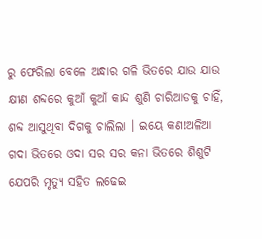ରୁ ଫେରିଲା ବେଳେ ଅନ୍ଧାର ଗଳି ଭିତରେ ଯାଉ ଯାଉ କ୍ଷୀଣ ଶବ୍ଦରେ କୁଆଁ କୁଆଁ କାନ୍ଦ ଶୁଣି ଚାରିଆଡକୁ ଚାହିଁ, ଶବ୍ଦ ଆସୁଥିବା ଦିଗକୁ ଚାଲିଲା । ଇୟେ କଣ!ଅଳିଆ ଗଦା ଭିତରେ ଓଦା ସର ସର କନା ଭିତରେ ଶିଶୁଟି ଯେପରି ମୃତ୍ୟୁ ସହିତ ଲଢେଇ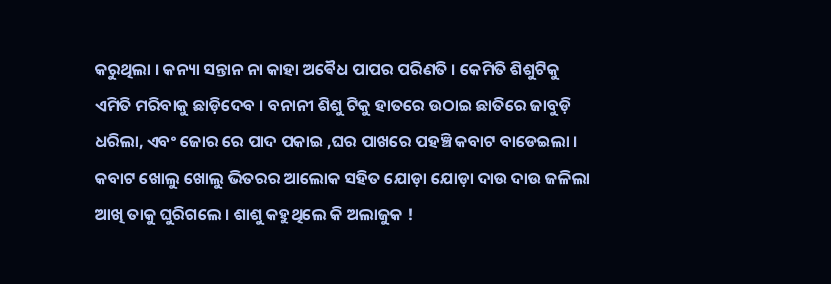କରୁଥିଲା । କନ୍ୟା ସନ୍ତାନ ନା କାହା ଅଵୈଧ ପାପର ପରିଣତି । କେମିତି ଶିଶୁଟିକୁ ଏମିତି ମରିବାକୁ ଛାଡ଼ିଦେବ । ବନାନୀ ଶିଶୁ ଟିକୁ ହାତରେ ଉଠାଇ ଛାତିରେ ଜାବୁଡ଼ି ଧରିଲା, ଏବଂ ଜୋର ରେ ପାଦ ପକାଇ ,ଘର ପାଖରେ ପହଞ୍ଚି କବାଟ ବାଡେଇଲା । କବାଟ ଖୋଲୁ ଖୋଲୁ ଭିତରର ଆଲୋକ ସହିତ ଯୋଡ଼ା ଯୋଡ଼ା ଦାଉ ଦାଉ ଜଳିଲା ଆଖି ତାକୁ ଘୁରିଗଲେ । ଶାଶୁ କହୁଥିଲେ କି ଅଲାଜୁକ !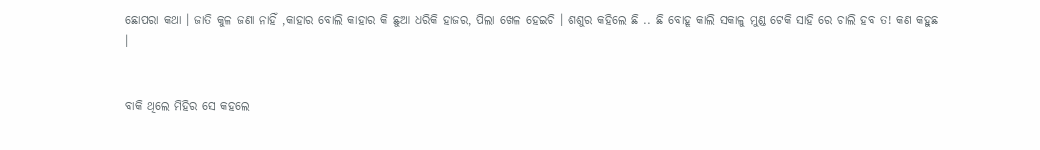ଛୋପରା କଥା । ଜାତି କୁଳ ଜଣା ନାହିଁ ,କାହାର ବୋଲି କାହାର କି ଛୁଆ ଧରିକି ହାଜର, ପିଲା ଖେଳ ହେଇଚି । ଶଶୁର କହିଲେ ଛି .. ଛି ବୋହୂ କାଲି ସକାଳୁ ମୁଣ୍ଡ ଟେକି ସାହି ରେ ଚାଲି ହବ ତ! କଣ କହୁଛ ।


ବାକି ଥିଲେ ମିହିର ସେ କହଲେ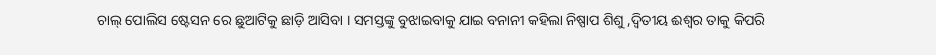ଚାଲ୍ ପୋଲିସ ଷ୍ଟେସନ ରେ ଛୁଆଟିକୁ ଛାଡ଼ି ଆସିବା । ସମସ୍ତଙ୍କୁ ବୁଝାଇବାକୁ ଯାଇ ବନାନୀ କହିଲା ନିଷ୍ପାପ ଶିଶୁ ,ଦ୍ଵିତୀୟ ଈଶ୍ୱର ତାକୁ କିପରି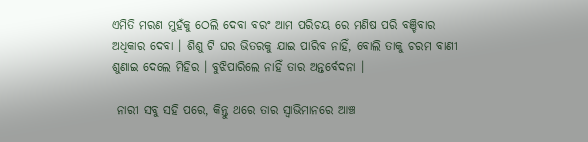ଏମିତି ମରଣ ମୁହଁକୁ ଠେଲି ଦେବା ବରଂ ଆମ ପରିଚୟ ରେ ମଣିଷ ପରି ବଞ୍ଚିବାର ଅଧିକାର ଦେବା । ଶିଶୁ ଟି ଘର ଭିତରକୁ ଯାଇ ପାରିବ ନାହିଁ, ବୋଲି ତାକୁ ଚରମ ବାଣୀ ଶୁଣାଇ ଦେଲେ ମିହିର । ବୁଝିପାରିଲେ ନାହିଁ ତାର ଅନ୍ତର୍ବେଦନା ।

 ନାରୀ ସବୁ ସହି ପରେ, କିନ୍ତୁ ଥରେ ତାର ସ୍ଵାଭିମାନରେ ଆଞ୍ଚ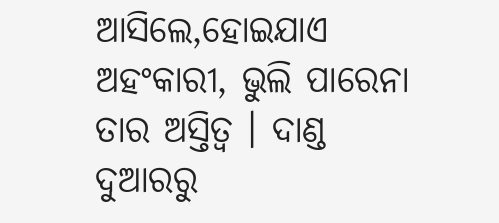ଆସିଲେ,ହୋଇଯାଏ ଅହଂକାରୀ, ଭୁଲି ପାରେନା ତାର ଅସ୍ତିତ୍ବ । ଦାଣ୍ଡ ଦୁଆରରୁ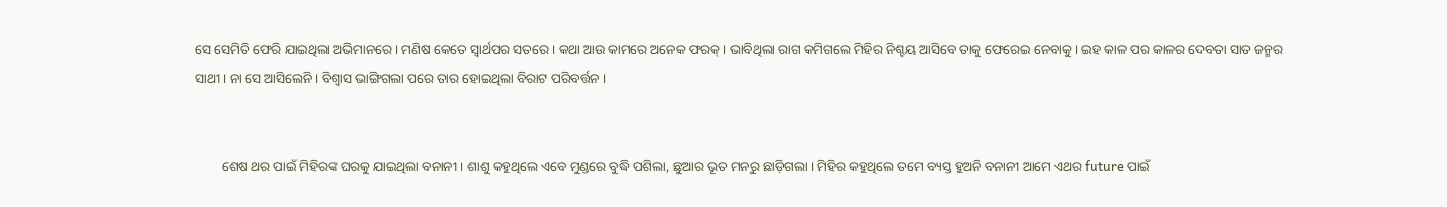ସେ ସେମିତି ଫେରି ଯାଇଥିଲା ଅଭିମାନରେ । ମଣିଷ କେତେ ସ୍ବାର୍ଥପର ସତରେ । କଥା ଆଉ କାମରେ ଅନେକ ଫରକ୍ । ଭାବିଥିଲା ରାଗ କମିଗଲେ ମିହିର ନିଶ୍ଚୟ ଆସିବେ ତାକୁ ଫେରେଇ ନେବାକୁ । ଇହ କାଳ ପର କାଳର ଦେବତା ସାତ ଜନ୍ମର ସାଥୀ । ନା ସେ ଆସିଲେନି । ବିଶ୍ୱାସ ଭାଙ୍ଗିଗଲା ପରେ ତାର ହୋଇଥିଲା ବିରାଟ ପରିବର୍ତ୍ତନ ।


        ଶେଷ ଥର ପାଇଁ ମିହିରଙ୍କ ଘରକୁ ଯାଇଥିଲା ବନାନୀ । ଶାଶୁ କହୁଥିଲେ ଏବେ ମୁଣ୍ଡରେ ବୁଦ୍ଧି ପଶିଲା, ଛୁଆର ଭୂତ ମନରୁ ଛାଡ଼ିଗଲା । ମିହିର କହୁଥିଲେ ତମେ ବ୍ୟସ୍ତ ହୁଅନି ବନାନୀ ଆମେ ଏଥର future ପାଇଁ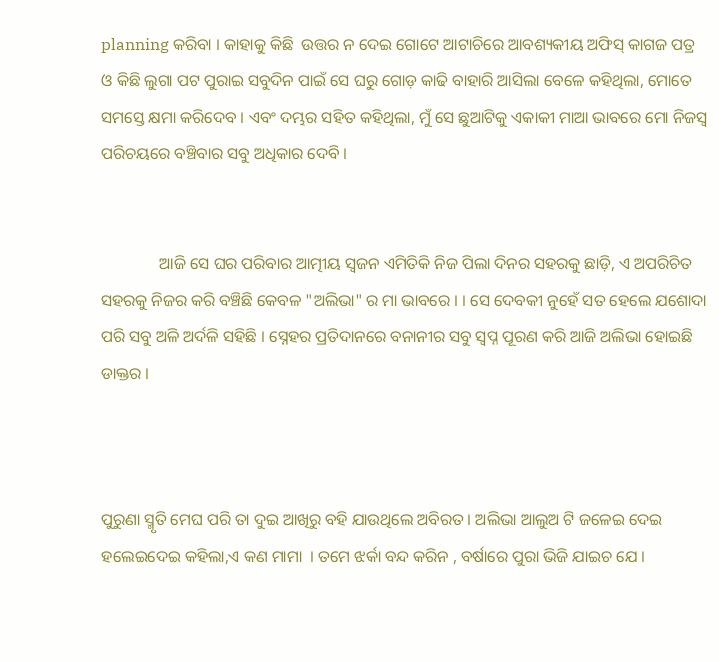planning କରିବା । କାହାକୁ କିଛି  ଉତ୍ତର ନ ଦେଇ ଗୋଟେ ଆଟାଚିରେ ଆବଶ୍ୟକୀୟ ଅଫିସ୍ କାଗଜ ପତ୍ର ଓ କିଛି ଲୁଗା ପଟ ପୁରାଇ ସବୁଦିନ ପାଇଁ ସେ ଘରୁ ଗୋଡ଼ କାଢି ବାହାରି ଆସିଲା ବେଳେ କହିଥିଲା, ମୋତେ ସମସ୍ତେ କ୍ଷମା କରିଦେବ । ଏବଂ ଦମ୍ଭର ସହିତ କହିଥିଲା, ମୁଁ ସେ ଛୁଆଟିକୁ ଏକାକୀ ମାଆ ଭାବରେ ମୋ ନିଜସ୍ଵ ପରିଚୟରେ ବଞ୍ଚିବାର ସବୁ ଅଧିକାର ଦେବି ।


              ଆଜି ସେ ଘର ପରିବାର ଆତ୍ମୀୟ ସ୍ଵଜନ ଏମିତିକି ନିଜ ପିଲା ଦିନର ସହରକୁ ଛାଡ଼ି, ଏ ଅପରିଚିତ ସହରକୁ ନିଜର କରି ବଞ୍ଚିଛି କେବଳ "ଅଲିଭା" ର ମା ଭାବରେ । । ସେ ଦେବକୀ ନୁହେଁ ସତ ହେଲେ ଯଶୋଦା ପରି ସବୁ ଅଳି ଅର୍ଦଳି ସହିଛି । ସ୍ନେହର ପ୍ରତିଦାନରେ ବନାନୀର ସବୁ ସ୍ବପ୍ନ ପୂରଣ କରି ଆଜି ଅଲିଭା ହୋଇଛି ଡାକ୍ତର ।



ପୁରୁଣା ସ୍ମୃତି ମେଘ ପରି ତା ଦୁଇ ଆଖିରୁ ବହି ଯାଉଥିଲେ ଅବିରତ । ଅଲିଭା ଆଲୁଅ ଟି ଜଳେଇ ଦେଇ ହଲେଇଦେଇ କହିଲା,ଏ କଣ ମାମା  । ତମେ ଝର୍କା ବନ୍ଦ କରିନ , ବର୍ଷାରେ ପୁରା ଭିଜି ଯାଇଚ ଯେ ।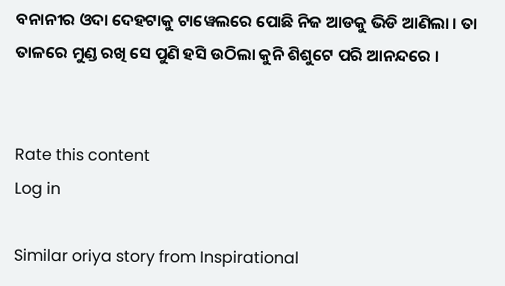ବନାନୀର ଓଦା ଦେହଟାକୁ ଟାୱେଲରେ ପୋଛି ନିଜ ଆଡକୁ ଭିଡି ଆଣିଲା । ତା ତାଳରେ ମୁଣ୍ଡ ରଖି ସେ ପୁଣି ହସି ଉଠିଲା କୁନି ଶିଶୁଟେ ପରି ଆନନ୍ଦରେ ।


Rate this content
Log in

Similar oriya story from Inspirational